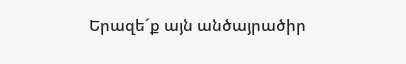Երազե´ք այն անծայրածիր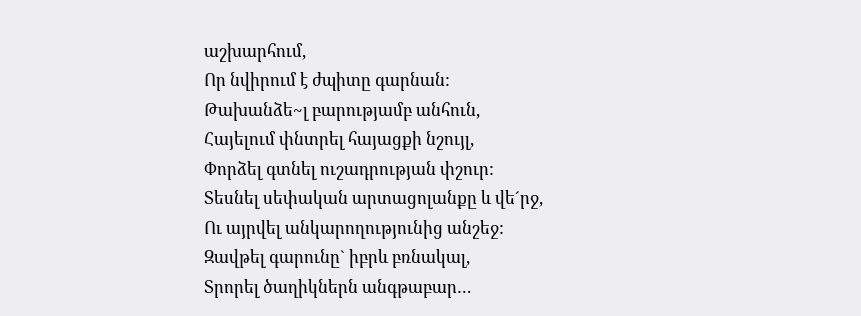աշխարհում,
Որ նվիրում է ժպիտը գարնան:
Թախանձե~լ բարությամբ անհուն,
Հայելում փնտրել հայացքի նշույլ,
Փորձել գտնել ուշադրության փշուր:
Տեսնել սեփական արտացոլանքը և վե´րջ,
Ու այրվել անկարողությունից անշեջ:
Զավթել գարունը` իբրև բռնակալ,
Տրորել ծաղիկներն անգթաբար…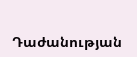Դաժանության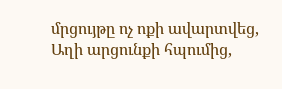մրցույթը ոչ ոքի ավարտվեց,
Աղի արցունքի հպումից,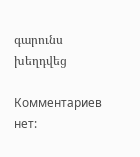գարունս խեղդվեց

Комментариев нет: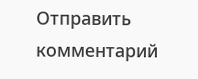Отправить комментарий